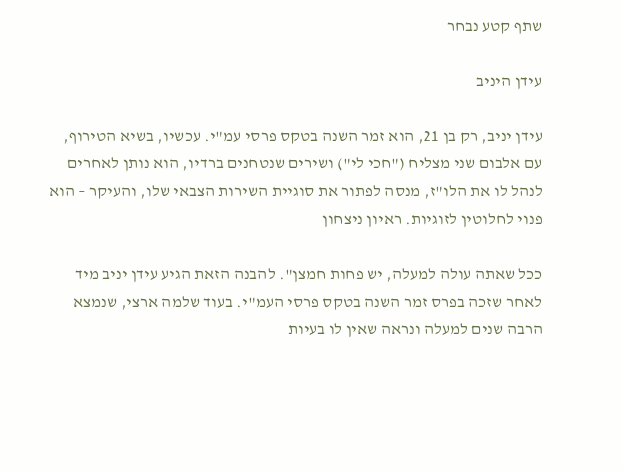שתף קטע נבחר

עידן היניב

עידן יניב, רק בן 21, הוא זמר השנה בטקס פרסי עמ"י. עכשיו, בשיא הטירוף, עם אלבום שני מצליח ("חכי לי") ושירים שנטחנים ברדיו, הוא נותן לאחרים לנהל לו את הלו"ז, מנסה לפתור את סוגיית השירות הצבאי שלו, והעיקר – הוא פנוי לחלוטין לזוגיות. ראיון ניצחון

ככל שאתה עולה למעלה, יש פחות חמצן". להבנה הזאת הגיע עידן יניב מיד לאחר שזכה בפרס זמר השנה בטקס פרסי העמ"י. בעוד שלמה ארצי, שנמצא הרבה שנים למעלה ונראה שאין לו בעיות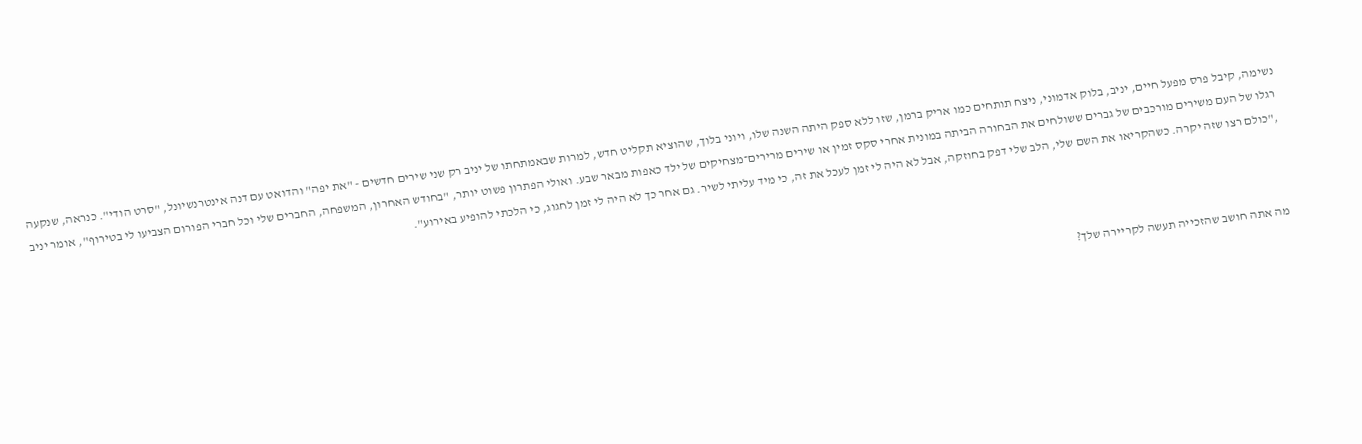נשימה, קיבל פרס מפעל חיים, יניב, בלוק אדמוני, ניצח תותחים כמו אריק ברמן, שזו ללא ספק היתה השנה שלו, ויוני בלוך, שהוציא תקליט חדש, למרות שבאמתחתו של יניב רק שני שירים חדשים - "את יפה" והדואט עם דנה אינטרנשיונל, "סרט הודי". כנראה, שנקעה רגלו של העם משירים מורכבים של גברים ששולחים את הבחורה הביתה במונית אחרי סקס זמין או שירים מרירים־מצחיקים של ילד כאפות מבאר שבע. ואולי הפתרון פשוט יותר, "בחודש האחרון, המשפחה, החברים שלי וכל חברי הפורום הצביעו לי בטירוף", אומר יניב ,"כולם רצו שזה יקרה. כשהקריאו את השם שלי, הלב שלי דפק בחוזקה, אבל לא היה לי זמן לעכל את זה, כי מיד עליתי לשיר. גם אחר כך לא היה לי זמן לחגוג, כי הלכתי להופיע באירוע".



מה אתה חושב שהזכייה תעשה לקריירה שלך?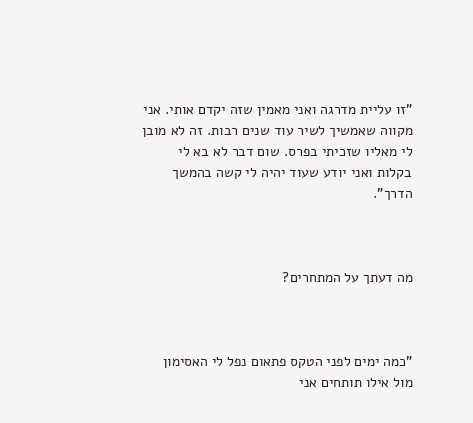"זו עליית מדרגה ואני מאמין שזה יקדם אותי. אני מקווה שאמשיך לשיר עוד שנים רבות. זה לא מובן לי מאליו שזכיתי בפרס. שום דבר לא בא לי בקלות ואני יודע שעוד יהיה לי קשה בהמשך הדרך".



מה דעתך על המתחרים?



"כמה ימים לפני הטקס פתאום נפל לי האסימון מול אילו תותחים אני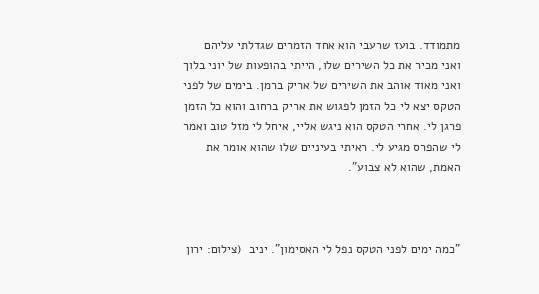מתמודד. בועז שרעבי הוא אחד הזמרים שגדלתי עליהם ואני מכיר את כל השירים שלו, הייתי בהופעות של יוני בלוך ואני מאוד אוהב את השירים של אריק ברמן. בימים של לפני הטקס יצא לי כל הזמן לפגוש את אריק ברחוב והוא כל הזמן פרגן לי. אחרי הטקס הוא ניגש אליי, איחל לי מזל טוב ואמר לי שהפרס מגיע לי. ראיתי בעיניים שלו שהוא אומר את האמת, שהוא לא צבוע".



"כמה ימים לפני הטקס נפל לי האסימון". יניב  (צילום: ירון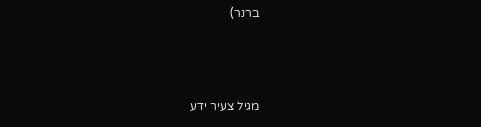ברנר)



מגיל צעיר ידע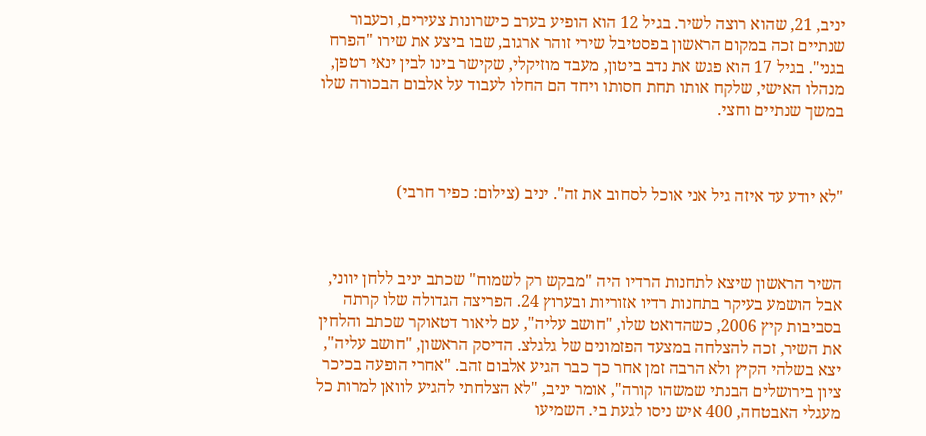יניב, 21, שהוא רוצה לשיר. בגיל 12 הוא הופיע בערב כישרונות צעירים, וכעבור שנתיים זכה במקום הראשון בפסטיבל שירי זוהר ארגוב, שבו ביצע את שירו "הפרח בגני". בגיל 17 הוא פגש את נדב ביטון, מעבד מוזיקלי, שקישר בינו לבין ינאי רטפן, מנהלו האישי, שלקח אותו תחת חסותו ויחד הם החלו לעבוד על אלבום הבכורה שלו במשך שנתיים וחצי.



"לא יודע עד איזה גיל אני אוכל לסחוב את זה". יניב (צילום: כפיר חרבי)



השיר הראשון שיצא לתחנות הרדיו היה "מבקש רק לשמוח" שכתב יניב ללחן יווני, אבל הושמע בעיקר בתחנות רדיו אזוריות ובערוץ 24. הפריצה הגדולה שלו קרתה בסביבות קיץ 2006, כשהדואט שלו, "חושב עליה", עם ליאור דטאוקר שכתב והלחין את השיר, זכה להצלחה במצעד הפזמונים של גלגלצ. הדיסק הראשון, "חושב עליה", יצא בשלהי הקיץ ולא הרבה זמן אחר כך כבר הגיע אלבום זהב. "אחרי הופעה בכיכר ציון בירושלים הבנתי שמשהו קורה", אומר יניב, "לא הצלחתי להגיע לוואן למרות כל מעגלי האבטחה, 400 איש ניסו לגעת בי. השמיעו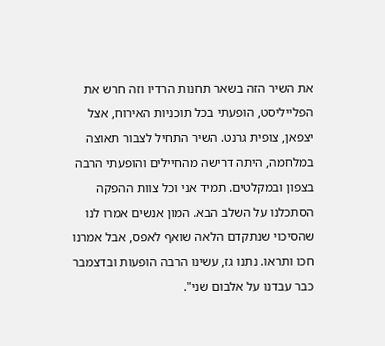את השיר הזה בשאר תחנות הרדיו וזה חרש את הפלייליסט, הופעתי בכל תוכניות האירוח, אצל יצפאן, צופית גרנט. השיר התחיל לצבור תאוצה במלחמה, היתה דרישה מהחיילים והופעתי הרבה בצפון ובמקלטים. תמיד אני וכל צוות ההפקה הסתכלנו על השלב הבא. המון אנשים אמרו לנו שהסיכוי שנתקדם הלאה שואף לאפס, אבל אמרנו חכו ותראו. נתנו גז, עשינו הרבה הופעות ובדצמבר כבר עבדנו על אלבום שני".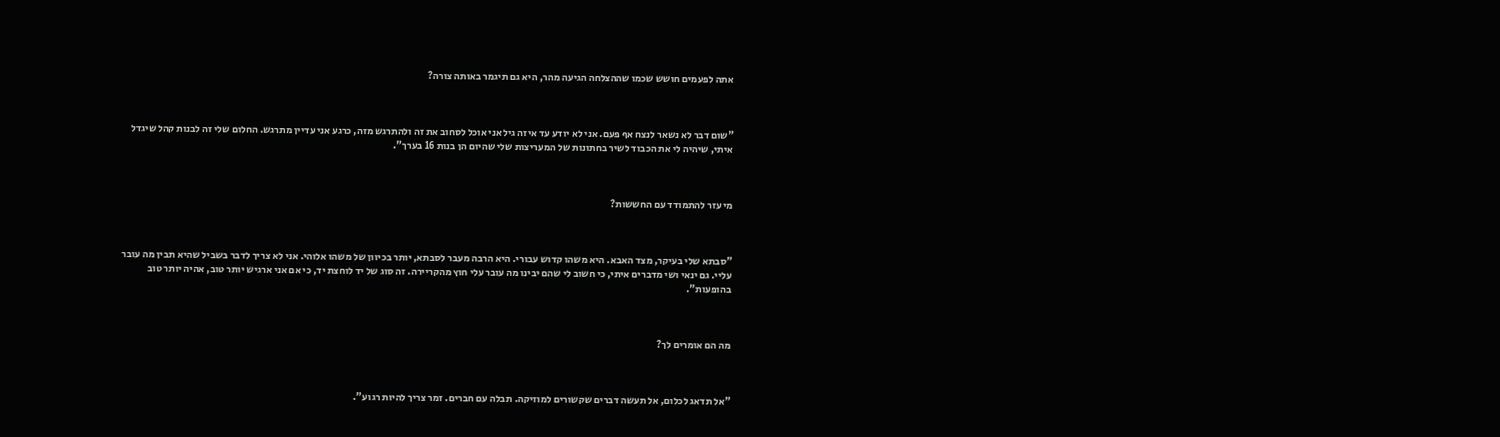אתה לפעמים חושש שכמו שההצלחה הגיעה מהר, היא גם תיגמר באותה צורה?



"שום דבר לא נשאר לנצח אף פעם. אני לא יודע עד איזה גיל אני אוכל לסחוב את זה ולהתרגש מזה, כרגע אני עדיין מתרגש. החלום שלי זה לבנות קהל שיגדל איתי, שיהיה לי את הכבוד לשיר בחתונות של המעריצות שלי שהיום הן בנות 16 בערך".



מי עזר להתמודד עם החששות?



"סבתא שלי בעיקר, מצד האבא. היא משהו קדוש עבורי. היא הרבה מעבר לסבתא, יותר בכיוון של משהו אלוהי. אני לא צריך לדבר בשביל שהיא תבין מה עובר עליי. גם ינאי ושי מדברים איתי, כי חשוב לי שהם יבינו מה עובר עלי חוץ מהקריירה. זה סוג של יד לוחצת יד, כי אם אני ארגיש יותר טוב, אהיה יותר טוב בהופעות".



מה הם אומרים לך?



"אל תדאג לכלום, אל תעשה דברים שקשורים למוזיקה. תבלה עם חברים. זמר צריך להיות רגוע".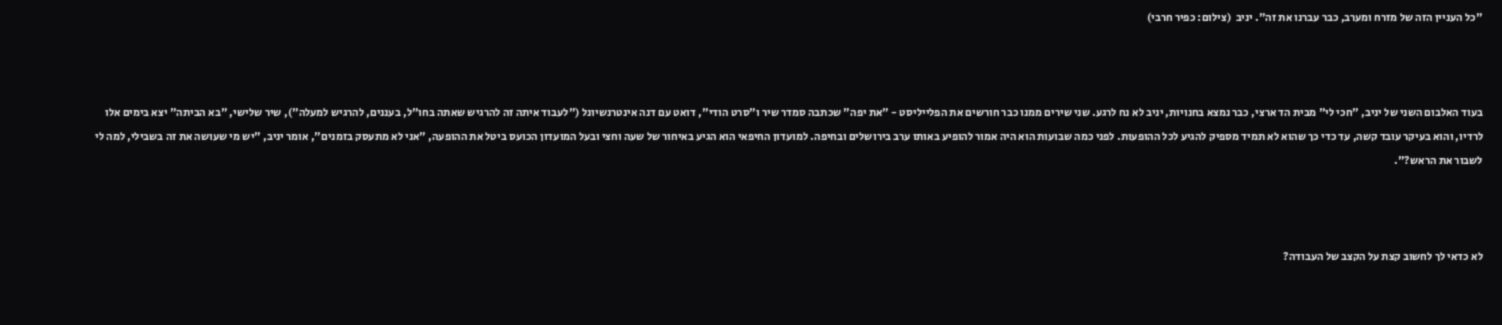"כל העניין הזה של מזרח ומערב, כבר עברנו את זה". יניב  (צילום: כפיר חרבי)



בעוד האלבום השני של יניב, "חכי לי" מבית הד ארצי, כבר נמצא בחנויות, יניב לא נח לרגע. שני שירים ממנו כבר חורשים את הפלייליסט - "את יפה" שכתבה סמדר שיר ו"סרט הודי", דואט עם דנה אינטרנשיונל ("לעבוד איתה זה להרגיש שאתה בחו"ל, בעננים, להרגיש למעלה"), שיר שלישי, "בא הביתה" יצא בימים אלו לרדיו, והוא בעיקר עובד קשה, עד כדי כך שהוא לא תמיד מספיק להגיע לכל ההופעות. לפני כמה שבועות הוא היה אמור להופיע באותו ערב בירושלים ובחיפה. למועדון החיפאי הוא הגיע באיחור של שעה וחצי ובעל המועדון הכועס ביטל את ההופעה, "אני לא מתעסק בזמנים", אומר יניב, "יש מי שעושה את זה בשבילי, למה לי לשבור את הראש?".



לא כדאי לך לחשוב קצת על הקצב של העבודה?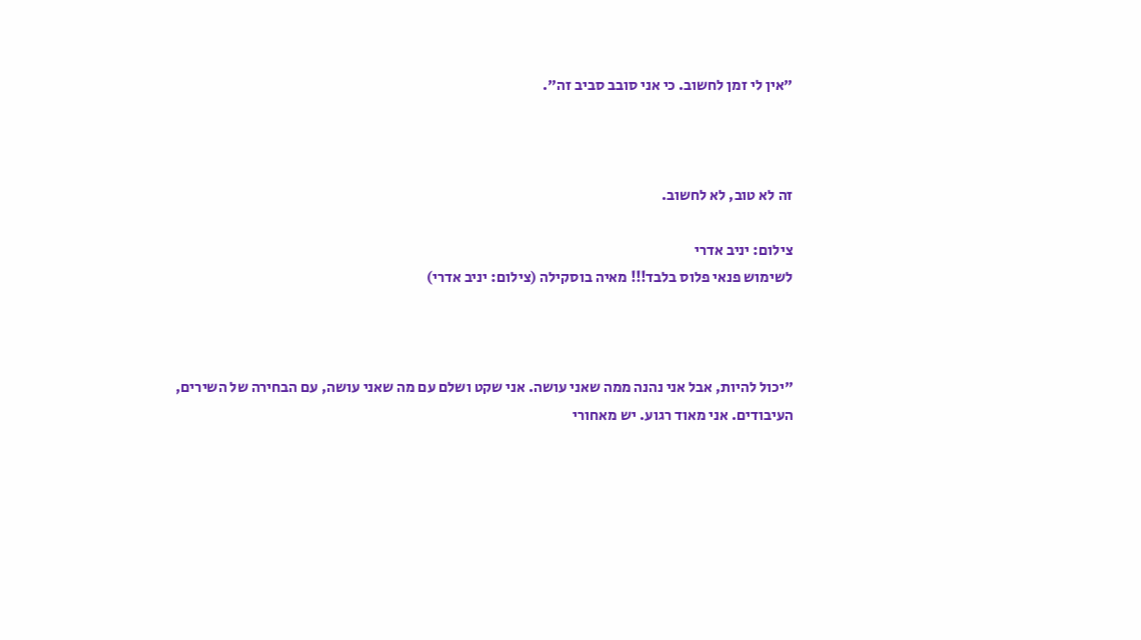"אין לי זמן לחשוב. כי אני סובב סביב זה".



זה לא טוב, לא לחשוב.

צילום: יניב אדרי
לשימוש פנאי פלוס בלבד!!! מאיה בוסקילה (צילום: יניב אדרי)



"יכול להיות, אבל אני נהנה ממה שאני עושה. אני שקט ושלם עם מה שאני עושה, עם הבחירה של השירים, העיבודים. אני מאוד רגוע. יש מאחורי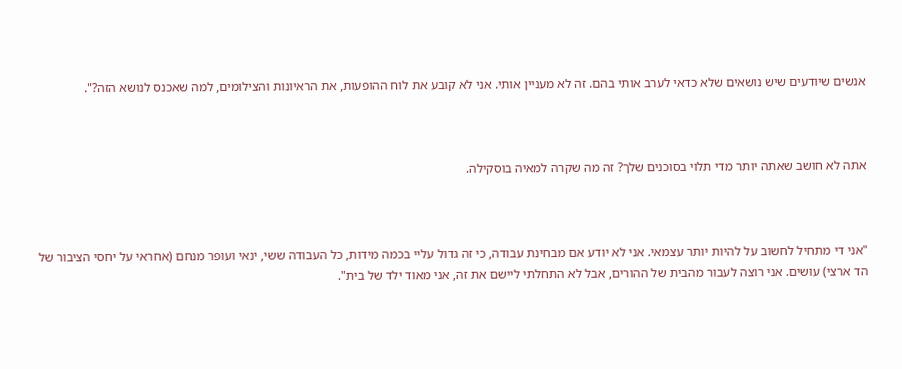אנשים שיודעים שיש נושאים שלא כדאי לערב אותי בהם. זה לא מעניין אותי. אני לא קובע את לוח ההופעות, את הראיונות והצילומים, למה שאכנס לנושא הזה?".



אתה לא חושב שאתה יותר מדי תלוי בסוכנים שלך? זה מה שקרה למאיה בוסקילה.



"אני די מתחיל לחשוב על להיות יותר עצמאי. אני לא יודע אם מבחינת עבודה, כי זה גדול עליי בכמה מידות, כל העבודה ששי, ינאי ועופר מנחם (אחראי על יחסי הציבור של הד ארצי) עושים. אני רוצה לעבור מהבית של ההורים, אבל לא התחלתי ליישם את זה, אני מאוד ילד של בית".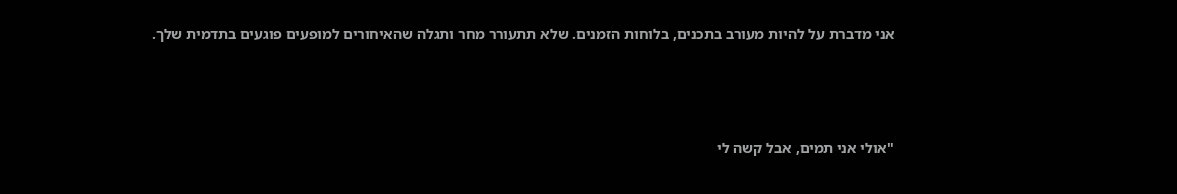אני מדברת על להיות מעורב בתכנים, בלוחות הזמנים. שלא תתעורר מחר ותגלה שהאיחורים למופעים פוגעים בתדמית שלך.



"אולי אני תמים, אבל קשה לי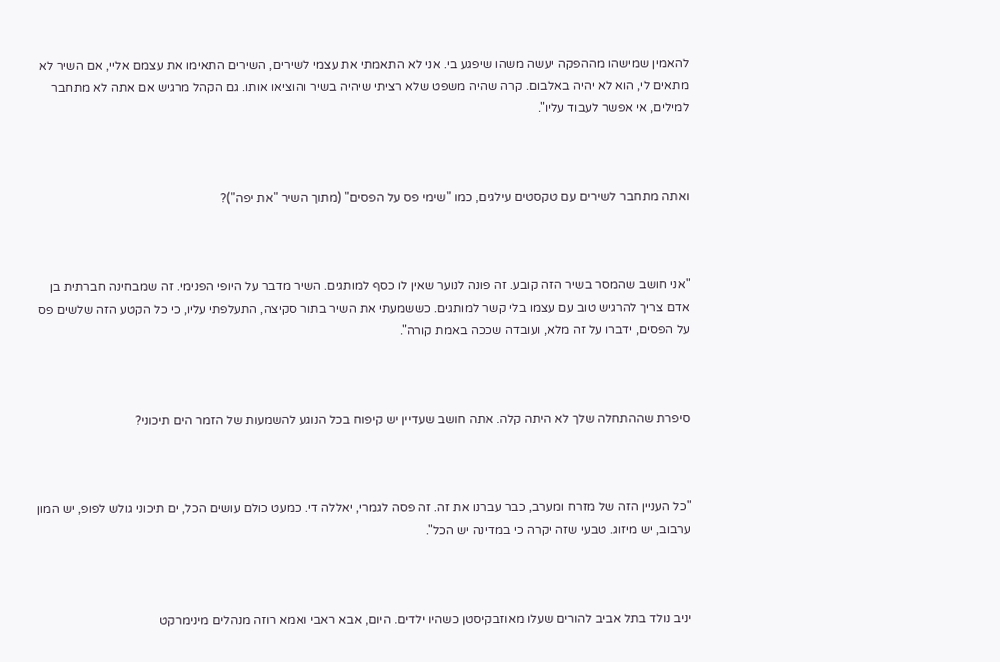להאמין שמישהו מההפקה יעשה משהו שיפגע בי. אני לא התאמתי את עצמי לשירים, השירים התאימו את עצמם אליי, אם השיר לא מתאים לי, הוא לא יהיה באלבום. קרה שהיה משפט שלא רציתי שיהיה בשיר והוציאו אותו. גם הקהל מרגיש אם אתה לא מתחבר למילים, אי אפשר לעבוד עליו".



ואתה מתחבר לשירים עם טקסטים עילגים, כמו "שימי פס על הפסים" (מתוך השיר "את יפה")?



"אני חושב שהמסר בשיר הזה קובע. זה פונה לנוער שאין לו כסף למותגים. השיר מדבר על היופי הפנימי. זה שמבחינה חברתית בן אדם צריך להרגיש טוב עם עצמו בלי קשר למותגים. כששמעתי את השיר בתור סקיצה, התעלפתי עליו, כי כל הקטע הזה שלשים פס על הפסים, ידברו על זה מלא, ועובדה שככה באמת קורה".



סיפרת שההתחלה שלך לא היתה קלה. אתה חושב שעדיין יש קיפוח בכל הנוגע להשמעות של הזמר הים תיכוני?



"כל העניין הזה של מזרח ומערב, כבר עברנו את זה. זה פסה לגמרי, יאללה די. כמעט כולם עושים הכל, ים תיכוני גולש לפופ, יש המון ערבוב, יש מיזוג. טבעי שזה יקרה כי במדינה יש הכל".



יניב נולד בתל אביב להורים שעלו מאוזבקיסטן כשהיו ילדים. היום, אבא ראבי ואמא רוזה מנהלים מינימרקט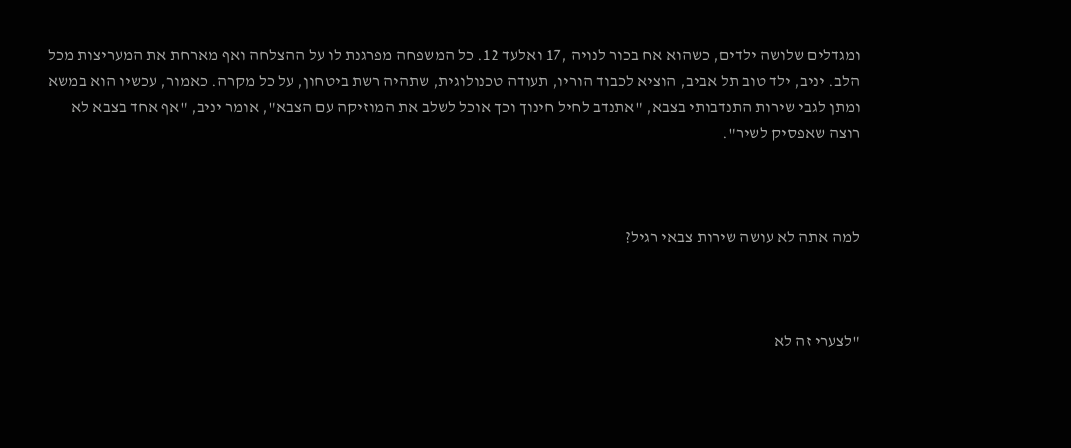ומגדלים שלושה ילדים, כשהוא אח בכור לנויה ,17 ואלעד 12. כל המשפחה מפרגנת לו על ההצלחה ואף מארחת את המעריצות מכל הלב. יניב, ילד טוב תל אביב, הוציא לכבוד הוריו, תעודה טכנולוגית, שתהיה רשת ביטחון, על כל מקרה. כאמור, עכשיו הוא במשא ומתן לגבי שירות התנדבותי בצבא, "אתנדב לחיל חינוך וכך אוכל לשלב את המוזיקה עם הצבא", אומר יניב, "אף אחד בצבא לא רוצה שאפסיק לשיר".



למה אתה לא עושה שירות צבאי רגיל?



"לצערי זה לא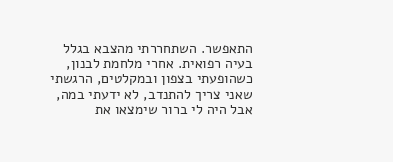התאפשר. השתחררתי מהצבא בגלל בעיה רפואית. אחרי מלחמת לבנון, כשהופעתי בצפון ובמקלטים, הרגשתי שאני צריך להתנדב, לא ידעתי במה, אבל היה לי ברור שימצאו את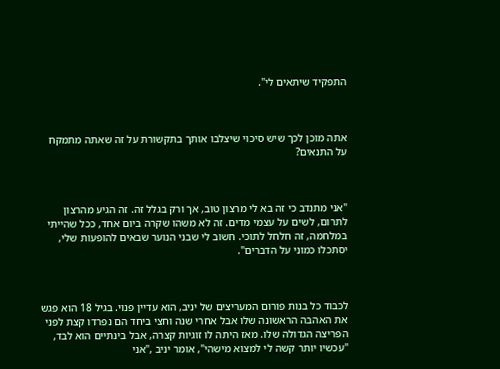התפקיד שיתאים לי".



אתה מוכן לכך שיש סיכוי שיצלבו אותך בתקשורת על זה שאתה מתמקח על התנאים?



"אני מתנדב כי זה בא לי מרצון טוב, אך ורק בגלל זה. זה הגיע מהרצון לתרום, לשים על עצמי מדים. זה לא משהו שקרה ביום אחד, ככל שהייתי במלחמה, זה חלחל לתוכי. חשוב לי שבני הנוער שבאים להופעות שלי, יסתכלו כמוני על הדברים".



לכבוד כל בנות פורום המעריצים של יניב, הוא עדיין פנוי. בגיל 18 הוא פגש את האהבה הראשונה שלו אבל אחרי שנה וחצי ביחד הם נפרדו קצת לפני הפריצה הגדולה שלו. מאז היתה לו זוגיות קצרה, אבל בינתיים הוא לבד, "עכשיו יותר קשה לי למצוא מישהי", אומר יניב ,"אני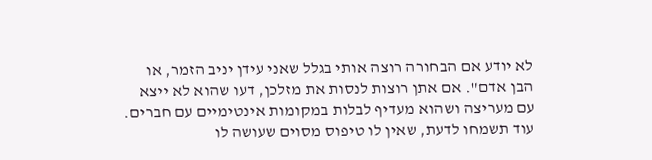לא יודע אם הבחורה רוצה אותי בגלל שאני עידן יניב הזמר, או הבן אדם". אם אתן רוצות לנסות את מזלכן, דעו שהוא לא ייצא עם מעריצה ושהוא מעדיף לבלות במקומות אינטימיים עם חברים. עוד תשמחו לדעת, שאין לו טיפוס מסוים שעושה לו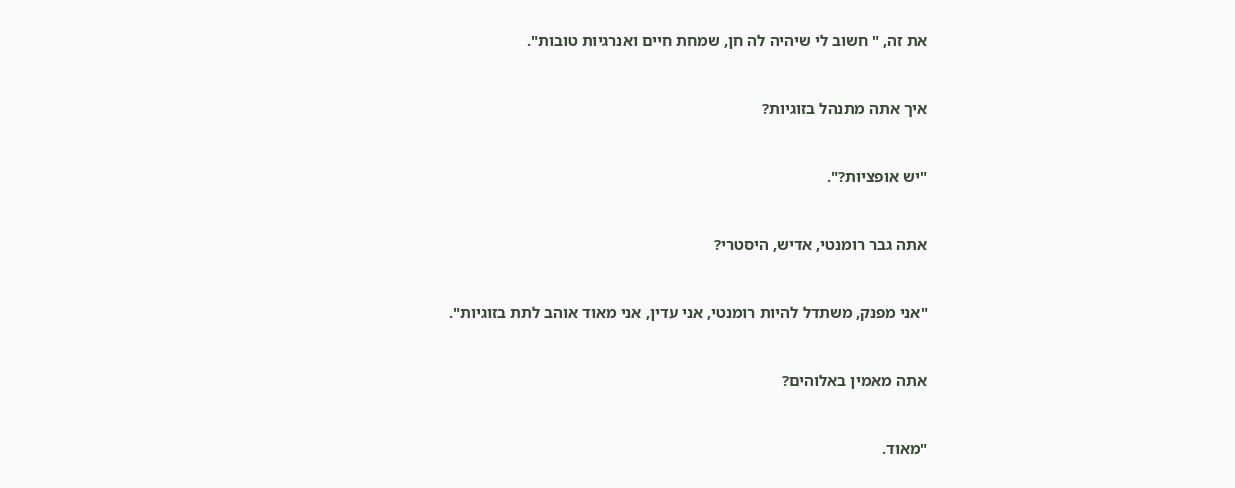את זה, " חשוב לי שיהיה לה חן, שמחת חיים ואנרגיות טובות".



איך אתה מתנהל בזוגיות?



"יש אופציות?".



אתה גבר רומנטי, אדיש, היסטרי?



"אני מפנק, משתדל להיות רומנטי, אני עדין, אני מאוד אוהב לתת בזוגיות".



אתה מאמין באלוהים?



"מאוד.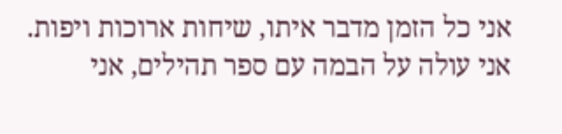אני כל הזמן מדבר איתו, שיחות ארוכות ויפות. אני עולה על הבמה עם ספר תהילים, אני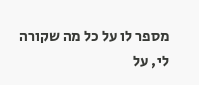מספר לו על כל מה שקורה לי, על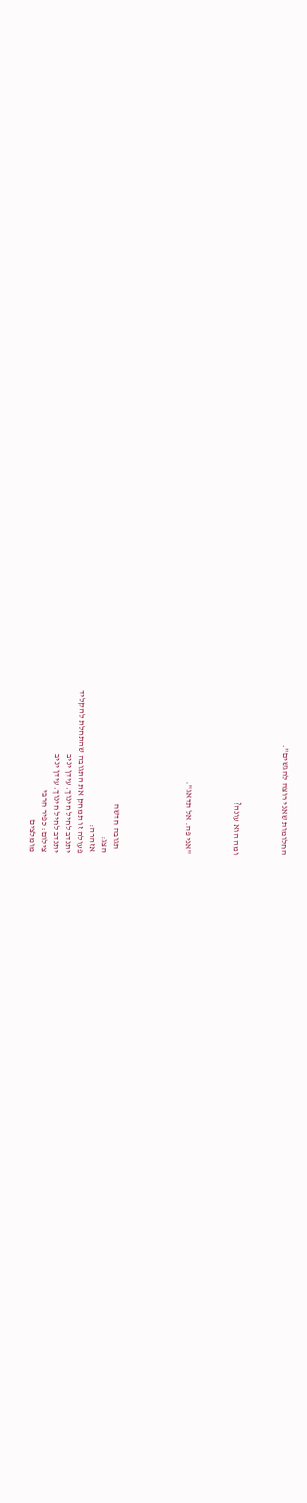החלומות שאני רוצה להגשים".



ומה הוא עונה?



"אני פה. אל תדאג".





  תגובה חדשה
הצג:
אזהרה:
פעולה זו תמחק את התגובה שהתחלת להקליד
יתנדב לחיל חינוך. עידן יניב
יתנדב לחיל חינוך. עידן יניב
צילום: כפיר חרבי
מומלצים